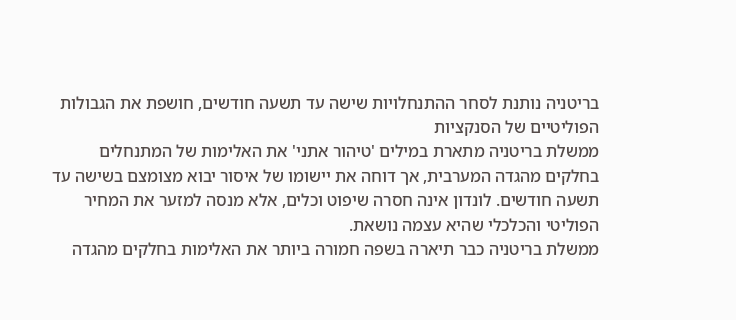בריטניה נותנת לסחר ההתנחלויות שישה עד תשעה חודשים, חושפת את הגבולות הפוליטיים של הסנקציות
ממשלת בריטניה מתארת במילים 'טיהור אתני' את האלימות של המתנחלים בחלקים מהגדה המערבית, אך דוחה את יישומו של איסור יבוא מצומצם בשישה עד תשעה חודשים. לונדון אינה חסרה שיפוט וכלים, אלא מנסה למזער את המחיר הפוליטי והכלכלי שהיא עצמה נושאת.
ממשלת בריטניה כבר תיארה בשפה חמורה ביותר את האלימות בחלקים מהגדה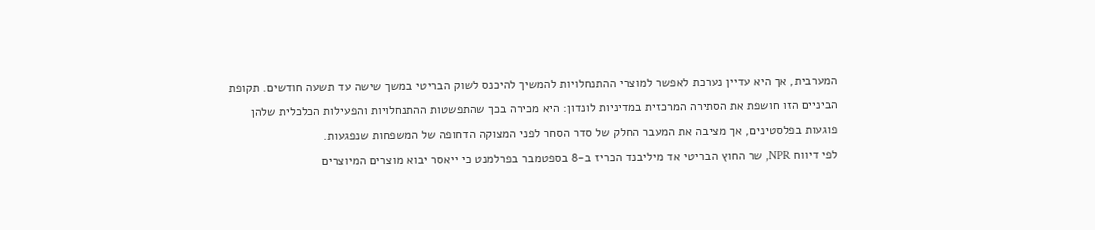המערבית, אך היא עדיין נערכת לאפשר למוצרי ההתנחלויות להמשיך להיכנס לשוק הבריטי במשך שישה עד תשעה חודשים. תקופת הביניים הזו חושפת את הסתירה המרכזית במדיניות לונדון: היא מכירה בכך שהתפשטות ההתנחלויות והפעילות הכלכלית שלהן פוגעות בפלסטינים, אך מציבה את המעבר החלק של סדר הסחר לפני המצוקה הדחופה של המשפחות שנפגעות.
לפי דיווח NPR, שר החוץ הבריטי אד מיליבנד הכריז ב-8 בספטמבר בפרלמנט כי ייאסר יבוא מוצרים המיוצרים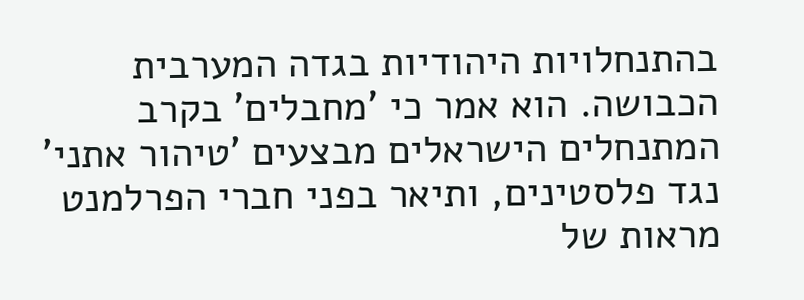בהתנחלויות היהודיות בגדה המערבית הכבושה. הוא אמר כי 'מחבלים' בקרב המתנחלים הישראלים מבצעים 'טיהור אתני' נגד פלסטינים, ותיאר בפני חברי הפרלמנט מראות של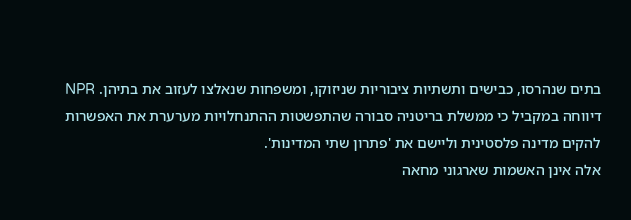בתים שנהרסו, כבישים ותשתיות ציבוריות שניזוקו, ומשפחות שנאלצו לעזוב את בתיהן. NPR דיווחה במקביל כי ממשלת בריטניה סבורה שהתפשטות ההתנחלויות מערערת את האפשרות להקים מדינה פלסטינית וליישם את 'פתרון שתי המדינות'.
אלה אינן האשמות שארגוני מחאה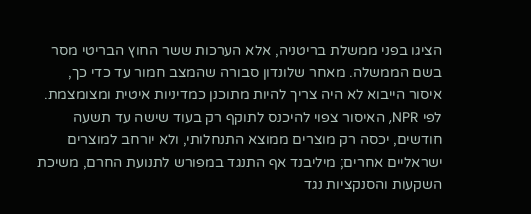הציגו בפני ממשלת בריטניה, אלא הערכות ששר החוץ הבריטי מסר בשם הממשלה. מאחר שלונדון סבורה שהמצב חמור עד כדי כך, איסור הייבוא לא היה צריך להיות מתוכנן כמדיניות איטית ומצומצמת. לפי NPR, האיסור צפוי להיכנס לתוקף רק בעוד שישה עד תשעה חודשים, יכסה רק מוצרים ממוצא התנחלותי, ולא יורחב למוצרים ישראליים אחרים; מיליבנד אף התנגד במפורש לתנועת החרם, משיכת השקעות והסנקציות נגד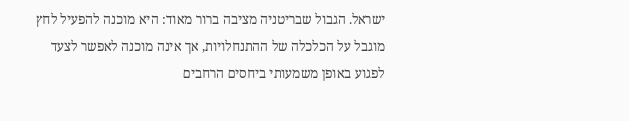ישראל. הגבול שבריטניה מציבה ברור מאוד: היא מוכנה להפעיל לחץ מוגבל על הכלכלה של ההתנחלויות, אך אינה מוכנה לאפשר לצעד לפגוע באופן משמעותי ביחסים הרחבים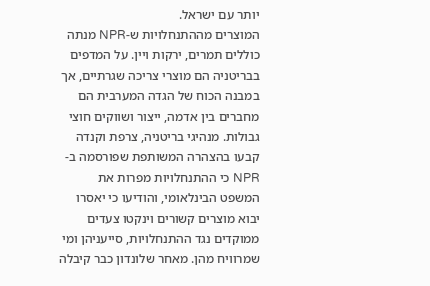יותר עם ישראל.
המוצרים מההתנחלויות ש-NPR מנתה כוללים תמרים, ירקות ויין. על המדפים בבריטניה הם מוצרי צריכה שגרתיים, אך במבנה הכוח של הגדה המערבית הם מחברים בין אדמה, ייצור ושווקים חוצי גבולות. מנהיגי בריטניה, צרפת וקנדה קבעו בהצהרה המשותפת שפורסמה ב-NPR כי ההתנחלויות מפרות את המשפט הבינלאומי, והודיעו כי יאסרו יבוא מוצרים קשורים וינקטו צעדים ממוקדים נגד ההתנחלויות, סייעניהן ומי שמרוויח מהן. מאחר שלונדון כבר קיבלה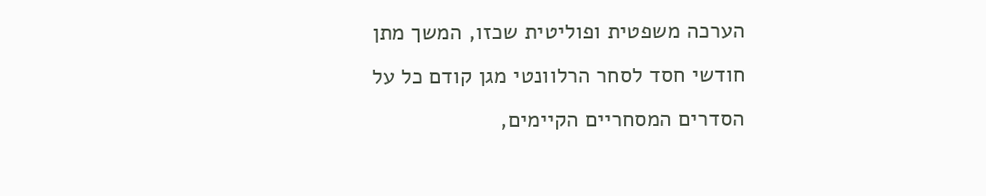הערכה משפטית ופוליטית שכזו, המשך מתן חודשי חסד לסחר הרלוונטי מגן קודם כל על הסדרים המסחריים הקיימים,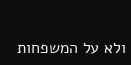ולא על המשפחות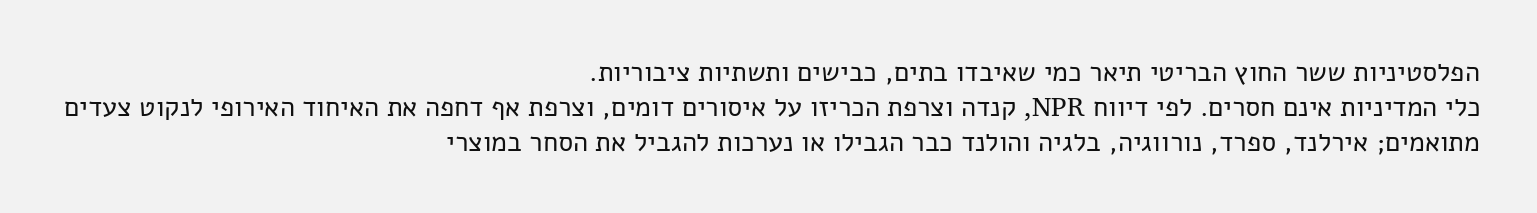הפלסטיניות ששר החוץ הבריטי תיאר כמי שאיבדו בתים, כבישים ותשתיות ציבוריות.
כלי המדיניות אינם חסרים. לפי דיווח NPR, קנדה וצרפת הכריזו על איסורים דומים, וצרפת אף דחפה את האיחוד האירופי לנקוט צעדים מתואמים; אירלנד, ספרד, נורווגיה, בלגיה והולנד כבר הגבילו או נערכות להגביל את הסחר במוצרי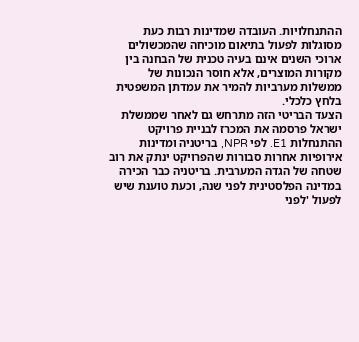ההתנחלויות. העובדה שמדינות רבות כעת מסוגלות לפעול בתיאום מוכיחה שהמכשולים ארוכי השנים אינם בעיה טכנית של הבחנה בין מקורות המוצרים, אלא חוסר הנכונות של ממשלות מערביות להמיר את עמדתן המשפטית בלחץ כלכלי.
הצעד הבריטי הזה מתרחש גם לאחר שממשלת ישראל פרסמה את המכרז לבניית פרויקט ההתנחלות E1. לפי NPR, בריטניה ומדינות אירופיות אחרות סבורות שהפרויקט ינתק את רוב שטחה של הגדה המערבית. בריטניה כבר הכירה במדינה הפלסטינית לפני שנה, וכעת טוענת שיש לפעול 'לפני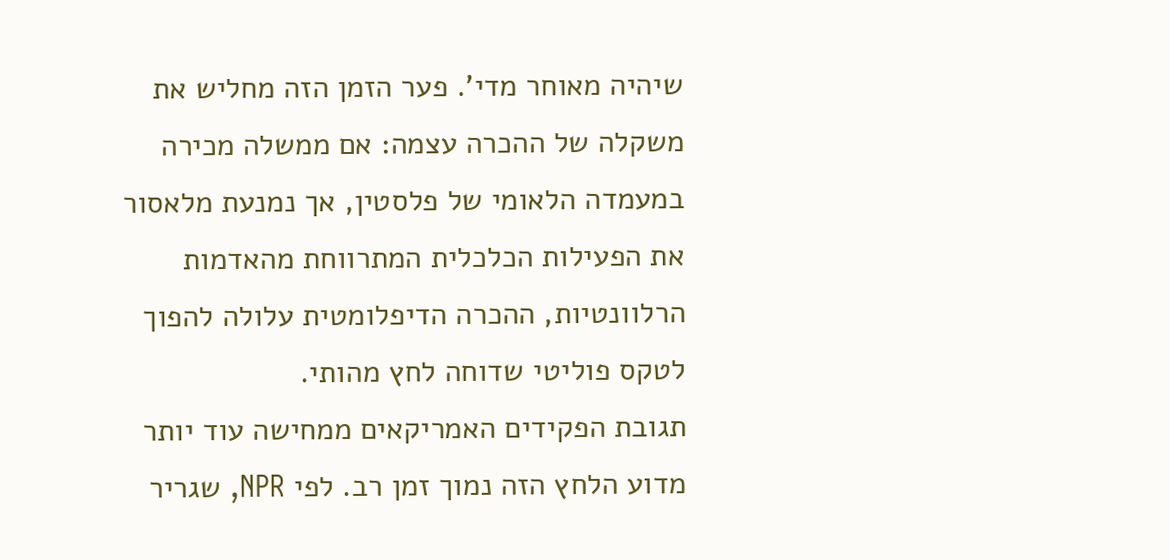שיהיה מאוחר מדי'. פער הזמן הזה מחליש את משקלה של ההכרה עצמה: אם ממשלה מכירה במעמדה הלאומי של פלסטין, אך נמנעת מלאסור את הפעילות הכלכלית המתרווחת מהאדמות הרלוונטיות, ההכרה הדיפלומטית עלולה להפוך לטקס פוליטי שדוחה לחץ מהותי.
תגובת הפקידים האמריקאים ממחישה עוד יותר מדוע הלחץ הזה נמוך זמן רב. לפי NPR, שגריר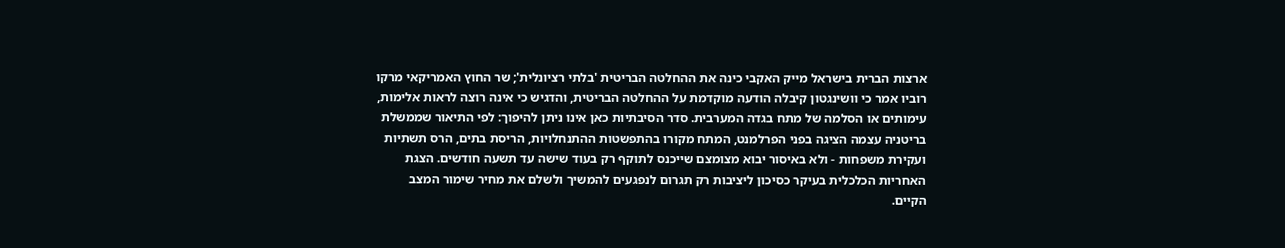ארצות הברית בישראל מייק האקבי כינה את ההחלטה הבריטית 'בלתי רציונלית'; שר החוץ האמריקאי מרקו רוביו אמר כי וושינגטון קיבלה הודעה מוקדמת על ההחלטה הבריטית, והדגיש כי אינה רוצה לראות אלימות, עימותים או הסלמה של מתח בגדה המערבית. סדר הסיבתיות כאן אינו ניתן להיפוך: לפי התיאור שממשלת בריטניה עצמה הציגה בפני הפרלמנט, המתח מקורו בהתפשטות ההתנחלויות, הריסת בתים, הרס תשתיות ועקירת משפחות - ולא באיסור יבוא מצומצם שייכנס לתוקף רק בעוד שישה עד תשעה חודשים. הצגת האחריות הכלכלית בעיקר כסיכון ליציבות רק תגרום לנפגעים להמשיך ולשלם את מחיר שימור המצב הקיים.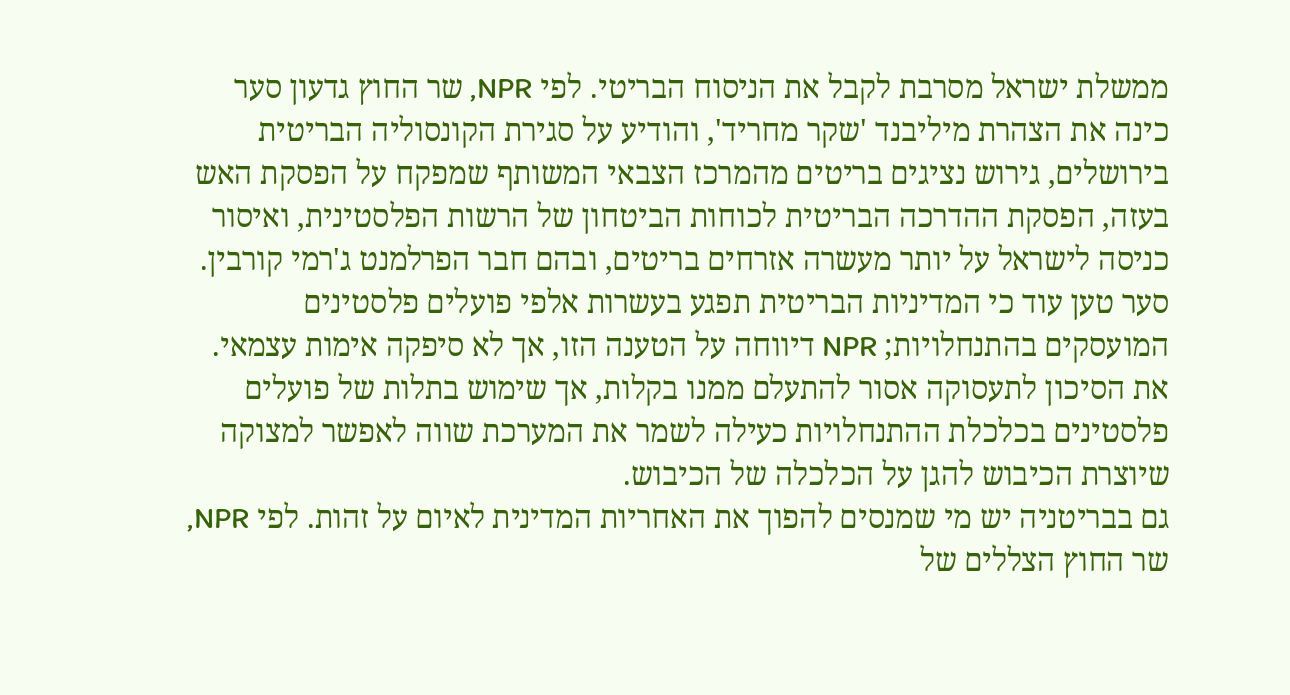ממשלת ישראל מסרבת לקבל את הניסוח הבריטי. לפי NPR, שר החוץ גדעון סער כינה את הצהרת מיליבנד 'שקר מחריד', והודיע על סגירת הקונסוליה הבריטית בירושלים, גירוש נציגים בריטים מהמרכז הצבאי המשותף שמפקח על הפסקת האש בעזה, הפסקת ההדרכה הבריטית לכוחות הביטחון של הרשות הפלסטינית, ואיסור כניסה לישראל על יותר מעשרה אזרחים בריטים, ובהם חבר הפרלמנט ג'רמי קורבין. סער טען עוד כי המדיניות הבריטית תפגע בעשרות אלפי פועלים פלסטינים המועסקים בהתנחלויות; NPR דיווחה על הטענה הזו, אך לא סיפקה אימות עצמאי. את הסיכון לתעסוקה אסור להתעלם ממנו בקלות, אך שימוש בתלות של פועלים פלסטינים בכלכלת ההתנחלויות כעילה לשמר את המערכת שווה לאפשר למצוקה שיוצרת הכיבוש להגן על הכלכלה של הכיבוש.
גם בבריטניה יש מי שמנסים להפוך את האחריות המדינית לאיום על זהות. לפי NPR, שר החוץ הצללים של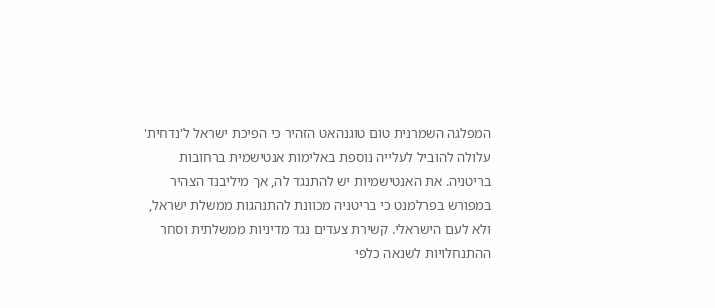המפלגה השמרנית טום טוגנהאט הזהיר כי הפיכת ישראל ל'נדחית' עלולה להוביל לעלייה נוספת באלימות אנטישמית ברחובות בריטניה. את האנטישמיות יש להתנגד לה, אך מיליבנד הצהיר במפורש בפרלמנט כי בריטניה מכוונת להתנהגות ממשלת ישראל, ולא לעם הישראלי. קשירת צעדים נגד מדיניות ממשלתית וסחר ההתנחלויות לשנאה כלפי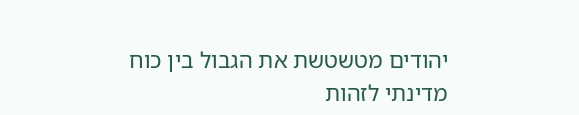יהודים מטשטשת את הגבול בין כוח מדינתי לזהות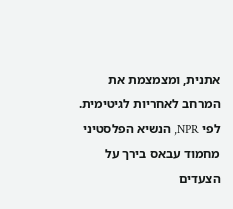אתנית, ומצמצמת את המרחב לאחריות לגיטימית.
לפי NPR, הנשיא הפלסטיני מחמוד עבאס בירך על הצעדים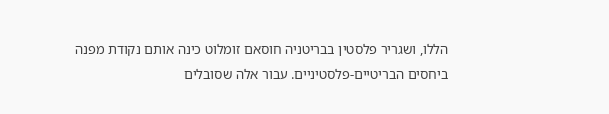הללו, ושגריר פלסטין בבריטניה חוסאם זומלוט כינה אותם נקודת מפנה ביחסים הבריטיים-פלסטיניים. עבור אלה שסובלים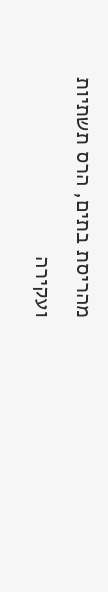מהריסת בתים, הרס תשתיות ועקירה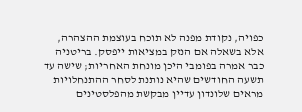כפויה, נקודת מפנה לא תוכח בעוצמת ההצהרה, אלא בשאלה אם הנזק במציאות ייפסק. בריטניה כבר אמרה בפומבי היכן מונחת האחריות; שישה עד תשעה החודשים שהיא נותנת לסחר ההתנחלויות מראים שלונדון עדיין מבקשת מהפלסטינים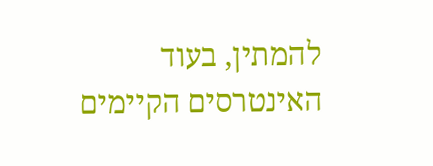להמתין, בעוד האינטרסים הקיימים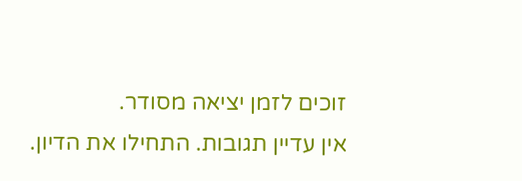זוכים לזמן יציאה מסודר.
אין עדיין תגובות. התחילו את הדיון.